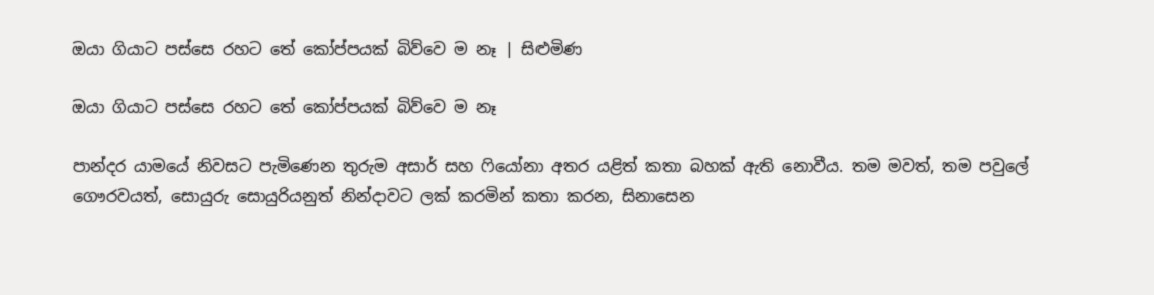ඔයා ගියාට පස්සෙ රහට තේ කෝප්පයක් බිව්වෙ ම නෑ | සිළුමිණ

ඔයා ගියාට පස්සෙ රහට තේ කෝප්පයක් බිව්වෙ ම නෑ

පාන්දර යාමයේ නිවසට පැමිණෙන තුරුම අසාර් සහ ෆියෝනා අතර යළිත් කතා බහක් ඇති නොවීය. තම මවත්, තම පවුලේ ගෞරවයත්, සොයුරු සොයුරියනුත් නින්දාවට ලක් කරමින් කතා කරන, සිනාසෙන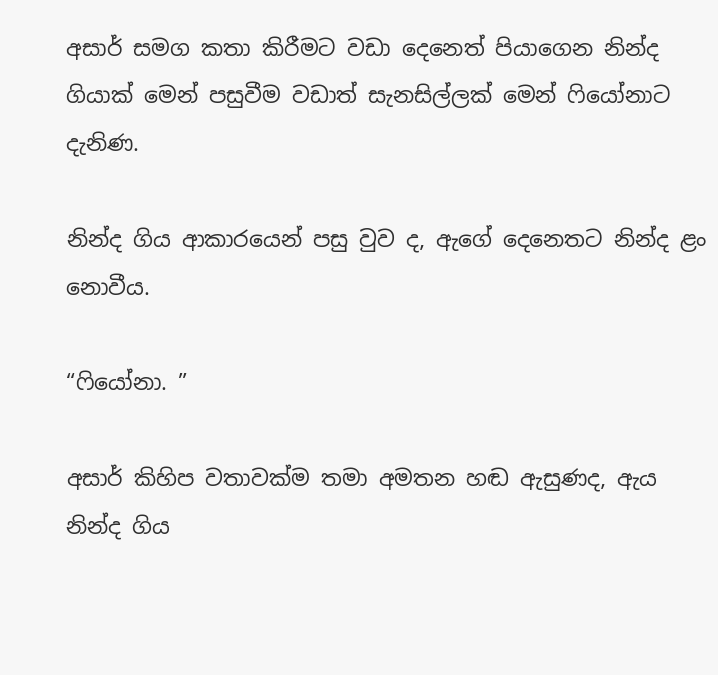අසාර් සමග කතා කිරීමට වඩා දෙනෙත් පියාගෙන නින්ද ගියාක් මෙන් පසුවීම වඩාත් සැනසිල්ලක් මෙන් ෆියෝනාට දැනිණ.

නින්ද ගිය ආකාරයෙන් පසු වුව ද, ඇගේ දෙනෙතට නින්ද ළං නොවීය.

“ෆියෝනා. ”

අසාර් කිහිප වතාවක්ම තමා අමතන හඬ ඇසුණද, ඇය නින්ද ගිය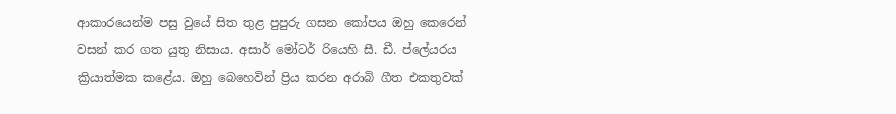ආකාරයෙන්ම පසු වුයේ සිත තුළ පුපුරු ගසන කෝපය ඔහු කෙරෙන් වසන් කර ගත යුතු නිසාය. අසාර් මෝටර් රියෙහි සී. ඩී. ප්ලේයරය ක්‍රියාත්මක කළේය. ඔහු බෙහෙවින් ප්‍රිය කරන අරාබි ගීත එකතුවක්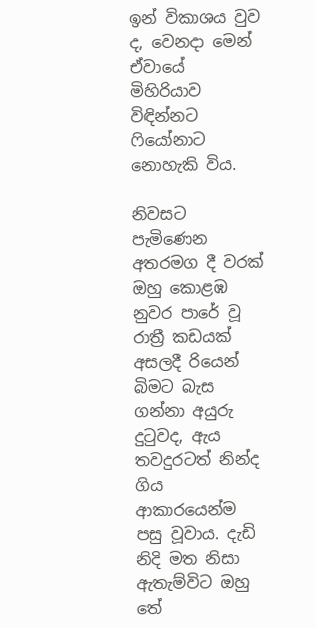ඉන් විකාශය වුව ද, වෙනදා මෙන් ඒවායේ මිහිරියාව විඳින්නට ෆියෝනාට නොහැකි විය.

නිවසට පැමිණෙන අතරමග දී වරක් ඔහු කොළඹ නුවර පාරේ වූ රාත්‍රී කඩයක් අසලදී රියෙන් බිමට බැස ගන්නා අයුරු දුටුවද, ඇය තවදුරටත් නින්ද ගිය ආකාරයෙන්ම පසු වූවාය. දැඩි නිදි මත නිසා ඇතැම්විට ඔහු තේ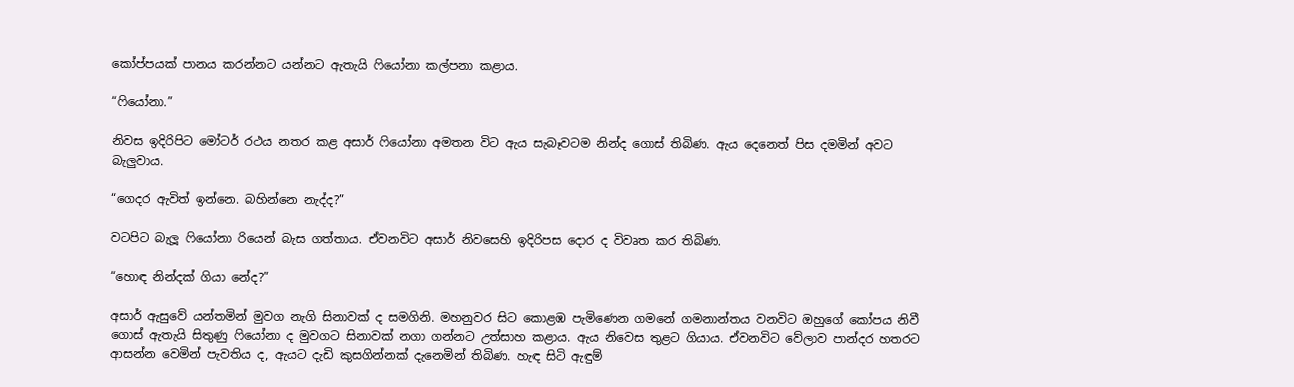කෝප්පයක් පානය කරන්නට යන්නට ඇතැයි ෆියෝනා කල්පනා කළාය.

“ෆියෝනා.”

නිවස ඉදිරිපිට මෝටර් රථය නතර කළ අසාර් ෆියෝනා අමතන විට ඇය සැබෑවටම නින්ද ගොස් තිබිණ. ඇය දෙනෙත් පිස දමමින් අවට බැලුවාය.

“ගෙදර ඇවිත් ඉන්නෙ. බහින්නෙ නැද්ද?”

වටපිට බැලූ ෆියෝනා රියෙන් බැස ගත්තාය. ඒවනවිට අසාර් නිවසෙහි ඉදිරිපස දොර ද විවෘත කර තිබිණ.

“හොඳ නින්දක් ගියා නේද?”

අසාර් ඇසුවේ යන්තමින් මුවග නැගි සිනාවක් ද සමගිනි. මහනුවර සිට කොළඹ පැමිණෙන ගමනේ ගමනාන්තය වනවිට ඔහුගේ කෝපය නිවී ගොස් ඇතැයි සිතුණු ෆියෝනා ද මුවගට සිනාවක් නගා ගන්නට උත්සාහ කළාය. ඇය නිවෙස තුළට ගියාය. ඒවනවිට වේලාව පාන්දර හතරට ආසන්න වෙමින් පැවතිය ද, ඇයට දැඩි කුසගින්නක් දැනෙමින් තිබිණ. හැඳ සිටි ඇඳුම්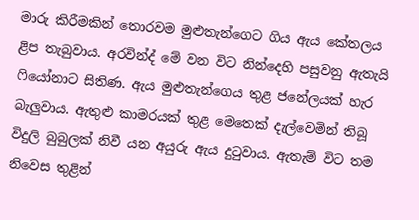මාරු කිරීමකින් තොරවම මුළුතැන්ගෙට ගිය ඇය කේතලය ළිප තැබුවාය. අරවින්ද් මේ වන විට නින්දෙහි පසුවනු ඇතැයි ෆියෝනාට සිතිණ. ඇය මුළුතැන්ගෙය තුළ ජනේලයක් හැර බැලුවාය. ඇතුළු කාමරයක් තුළ මෙතෙක් දැල්වෙමින් තිබූ විදුලි බුබුලක් නිවී යන අයුරු ඇය දුටුවාය. ඇතැම් විට තම නිවෙස තුළින්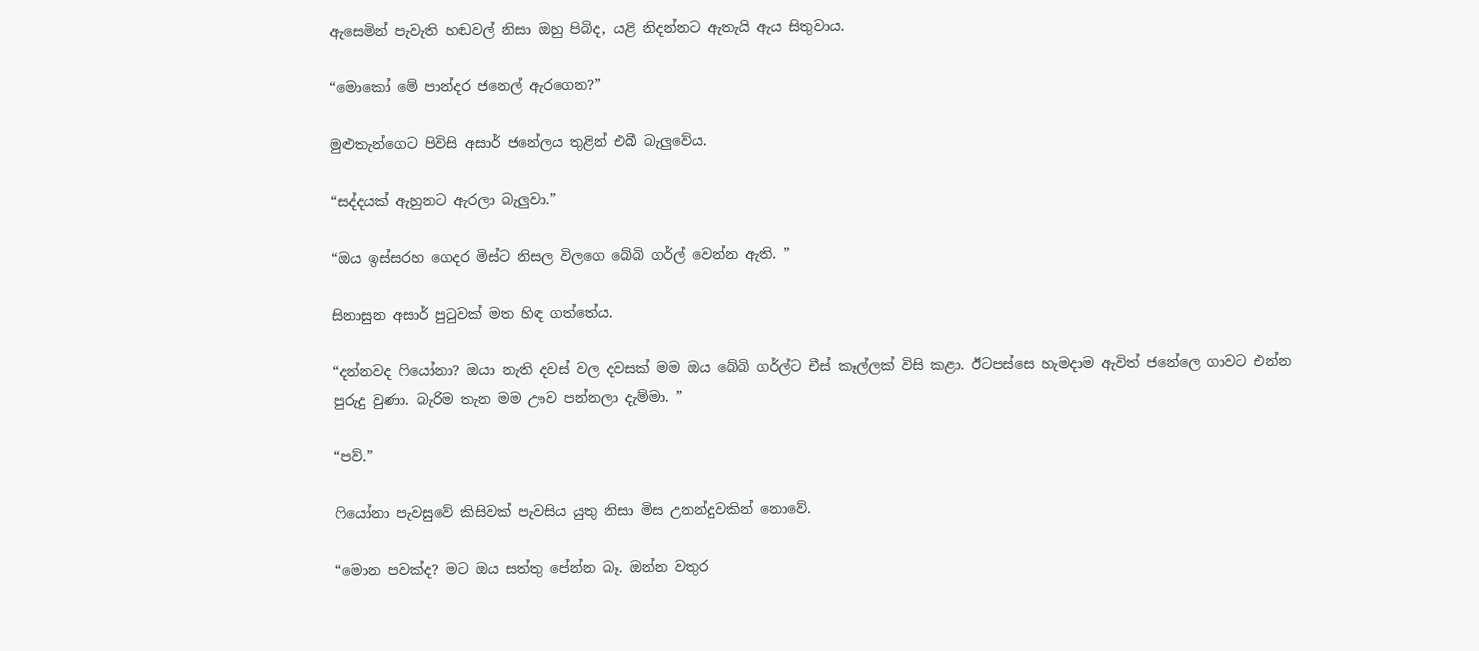ඇසෙමින් පැවැති හඬවල් නිසා ඔහු පිබිද, යළි නිදන්නට ඇතැයි ඇය සිතුවාය.

“මොකෝ මේ පාන්දර ජනෙල් ඇරගෙන?”

මුළුතැන්ගෙට පිවිසි අසාර් ජනේලය තුළින් එබී බැලුවේය.

“සද්දයක් ඇහුනට ඇරලා බැලුවා.”

“ඔය ඉස්සරහ ගෙදර මිස්ට නිසල විලගෙ බේබි ගර්ල් වෙන්න ඇති. ”

සිනාසුන අසාර් පුටුවක් මත හිඳ ගත්තේය.

“දන්නවද ෆියෝනා? ඔයා නැති දවස් වල දවසක් මම ඔය බේබි ගර්ල්ට චීස් කෑල්ලක් විසි කළා. ඊටපස්සෙ හැමදාම ඇවිත් ජනේලෙ ගාවට එන්න පුරුදු වුණා. බැරිම තැන මම ඌව පන්නලා දැම්මා. ”

“පව්.”

ෆියෝනා පැවසුවේ කිසිවක් පැවසිය යුතු නිසා මිස උනන්දුවකින් නොවේ.

“මොන පවක්ද? මට ඔය සත්තු පේන්න බෑ. ඔන්න වතුර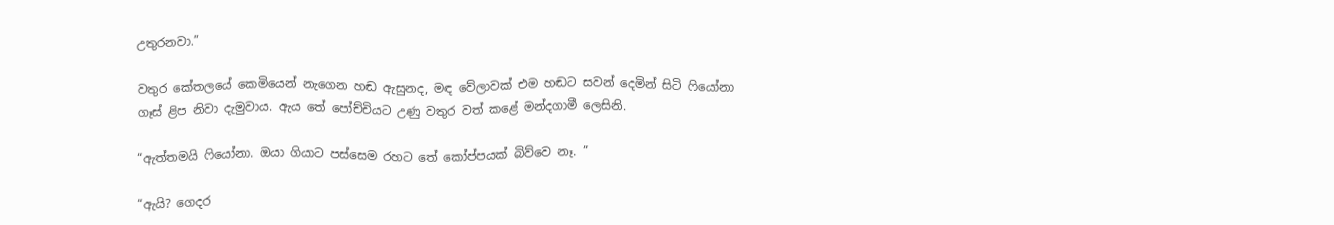උතුරනවා.”

වතුර කේතලයේ කෙමියෙන් නැගෙන හඬ ඇසුනද, මඳ වේලාවක් එම හඬට සවන් දෙමින් සිටි ෆියෝනා ගෑස් ළිප නිවා දැමුවාය. ඇය තේ පෝච්චියට උණු වතුර වත් කළේ මන්දගාමී ලෙසිනි.

“ඇත්තමයි ෆියෝනා. ඔයා ගියාට පස්සෙම රහට තේ කෝප්පයක් බිව්වෙ නෑ. ”

“ඇයි? ගෙදර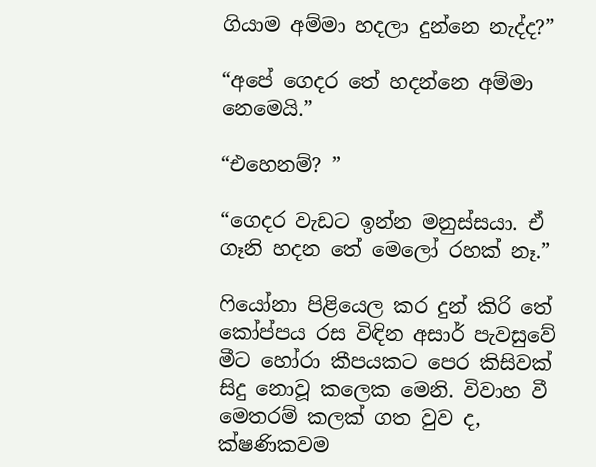ගියාම අම්මා හදලා දුන්නෙ නැද්ද?”

“අපේ ගෙදර තේ හදන්නෙ අම්මා නෙමෙයි.”

“එහෙනම්? ”

“ගෙදර වැඩට ඉන්න මනුස්සයා. ඒ ගෑනි හදන තේ මෙලෝ රහක් නෑ.”

ෆියෝනා පිළියෙල කර දුන් කිරි තේ කෝප්පය රස විඳින අසාර් පැවසුවේ මීට හෝරා කීපයකට පෙර කිසිවක් සිදු නොවූ කලෙක මෙනි. විවාහ වී මෙතරම් කලක් ගත වුව ද, ක්ෂණිකවම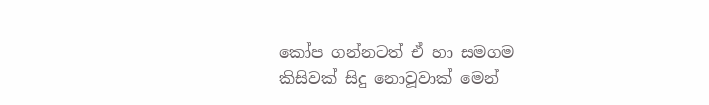කෝප ගන්නටත් ඒ හා සමගම කිසිවක් සිදු නොවූවාක් මෙන්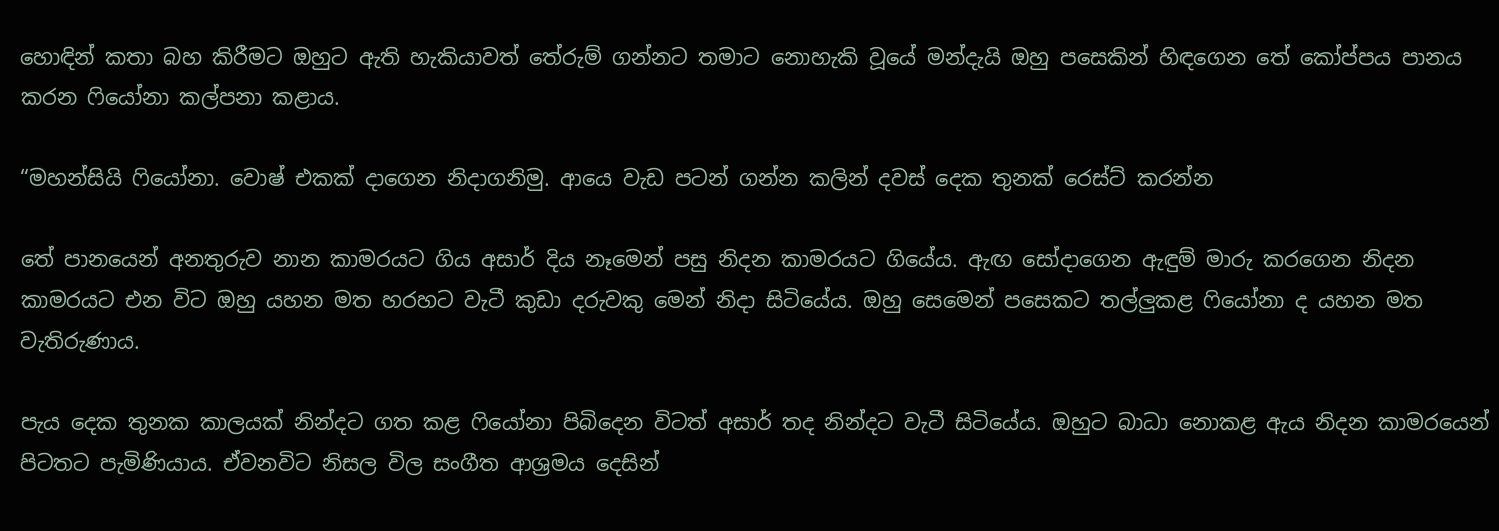හොඳින් කතා බහ කිරීමට ඔහුට ඇති හැකියාවත් තේරුම් ගන්නට තමාට නොහැකි වූයේ මන්දැයි ඔහු පසෙකින් හිඳගෙන තේ කෝප්පය පානය කරන ෆියෝනා කල්පනා කළාය.

“මහන්සියි ෆියෝනා. වොෂ් එකක් දාගෙන නිදාගනිමු. ආයෙ වැඩ පටන් ගන්න කලින් දවස් දෙක තුනක් රෙස්ට් කරන්න

තේ පානයෙන් අනතුරුව නාන කාමරයට ගිය අසාර් දිය නෑමෙන් පසු නිදන කාමරයට ගියේය. ඇඟ සෝදාගෙන ඇඳුම් මාරු කරගෙන නිදන කාමරයට එන විට ඔහු යහන මත හරහට වැටී කුඩා දරුවකු මෙන් නිදා සිටියේය. ඔහු සෙමෙන් පසෙකට තල්ලුකළ ෆියෝනා ද යහන මත වැතිරුණාය.

පැය දෙක තුනක කාලයක් නින්දට ගත කළ ෆියෝනා පිබිදෙන විටත් අසාර් තද නින්දට වැටී සිටියේය. ඔහුට බාධා නොකළ ඇය නිදන කාමරයෙන් පිටතට පැමිණියාය. ඒවනවිට නිසල විල සංගීත ආශ්‍රමය දෙසින්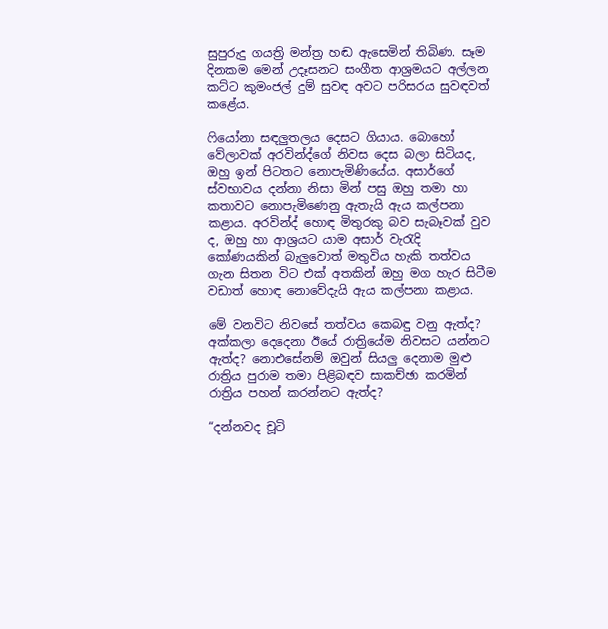සුපුරුදු ගයත්‍රි මන්ත්‍ර හඬ ඇසෙමින් තිබිණ. සෑම දිනකම මෙන් උදෑසනට සංගීත ආශ්‍රමයට අල්ලන කට්ට කුමංජල් දුම් සුවඳ අවට පරිසරය සුවඳවත් කළේය.

ෆියෝනා සඳලුතලය දෙසට ගියාය. බොහෝ වේලාවක් අරවින්ද්ගේ නිවස දෙස බලා සිටියද, ඔහු ඉන් පිටතට නොපැමිණියේය. අසාර්ගේ ස්වභාවය දන්නා නිසා මින් පසු ඔහු තමා හා කතාවට නොපැමිණෙනු ඇතැයි ඇය කල්පනා කළාය. අරවින්ද් හොඳ මිතුරකු බව සැබෑවක් වුව ද, ඔහු හා ආශ්‍රයට යාම අසාර් වැරැදි කෝණයකින් බැලුවොත් මතුවිය හැකි තත්වය ගැන සිතන විට එක් අතකින් ඔහු මග හැර සිටීම වඩාත් හොඳ නොවේදැයි ඇය කල්පනා කළාය.

මේ වනවිට නිවසේ තත්වය කෙබඳු වනු ඇත්ද? අක්කලා දෙදෙනා ඊයේ රාත්‍රියේම නිවසට යන්නට ඇත්ද? නොඑසේනම් ඔවුන් සියලු දෙනාම මුළු රාත්‍රිය පුරාම තමා පිළිබඳව සාකච්ඡා කරමින් රාත්‍රිය පහන් කරන්නට ඇත්ද?

“දන්නවද චූටි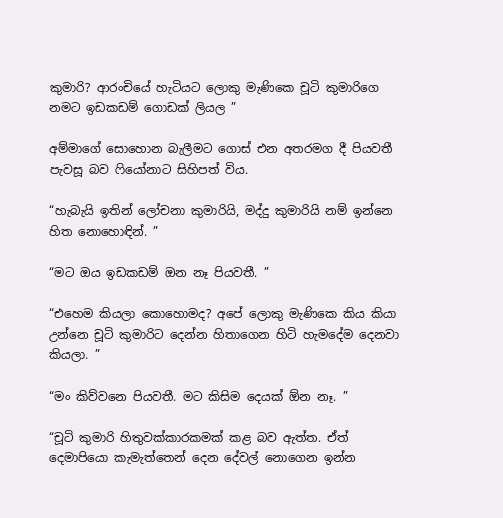කුමාරි? ආරංචියේ හැටියට ලොකු මැණිකෙ චූටි කුමාරිගෙ නමට ඉඩකඩම් ගොඩක් ලියල ”

අම්මාගේ සොහොන බැලීමට ගොස් එන අතරමග දී පියවතී පැවසූ බව ෆියෝනාට සිහිපත් විය.

“හැබැයි ඉතින් ලෝචනා කුමාරියි, මද්දු කුමාරියි නම් ඉන්නෙ හිත නොහොඳින්. ”

“මට ඔය ඉඩකඩම් ඔන නෑ පියවතී. ”

“එහෙම කියලා කොහොමද? අපේ ලොකු මැණිකෙ කිය කියා උන්නෙ චූටි කුමාරිට දෙන්න හිතාගෙන හිටි හැමදේම දෙනවා කියලා. ”

“මං කිව්වනෙ පියවතී. මට කිසිම දෙයක් ඕන නෑ. ”

“චූටි කුමාරි හිතුවක්කාරකමක් කළ බව ඇත්ත. ඒත් දෙමාපියො කැමැත්තෙන් දෙන දේවල් නොගෙන ඉන්න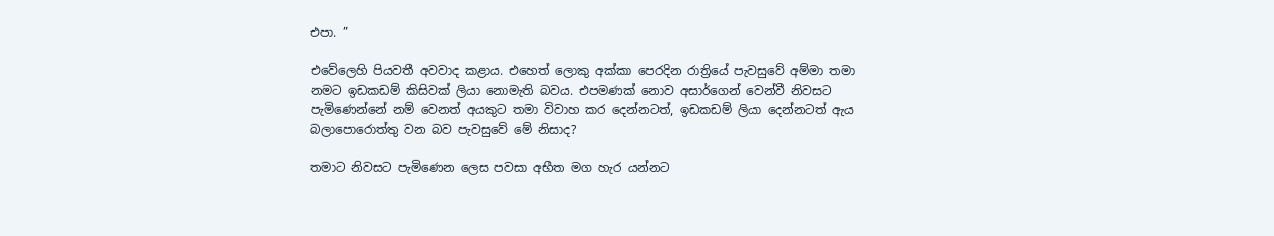එපා. ”

එවේලෙහි පියවතී අවවාද කළාය. එහෙත් ලොකු අක්කා පෙරදින රාත්‍රියේ පැවසුවේ අම්මා තමා නමට ඉඩකඩම් කිසිවක් ලියා නොමැති බවය. එපමණක් නොව අසාර්ගෙන් වෙන්වී නිවසට පැමිණෙන්නේ නම් වෙනත් අයකුට තමා විවාහ කර දෙන්නටත්, ඉඩකඩම් ලියා දෙන්නටත් ඇය බලාපොරොත්තු වන බව පැවසුවේ මේ නිසාද?

තමාට නිවසට පැමිණෙන ලෙස පවසා අභීත මග හැර යන්නට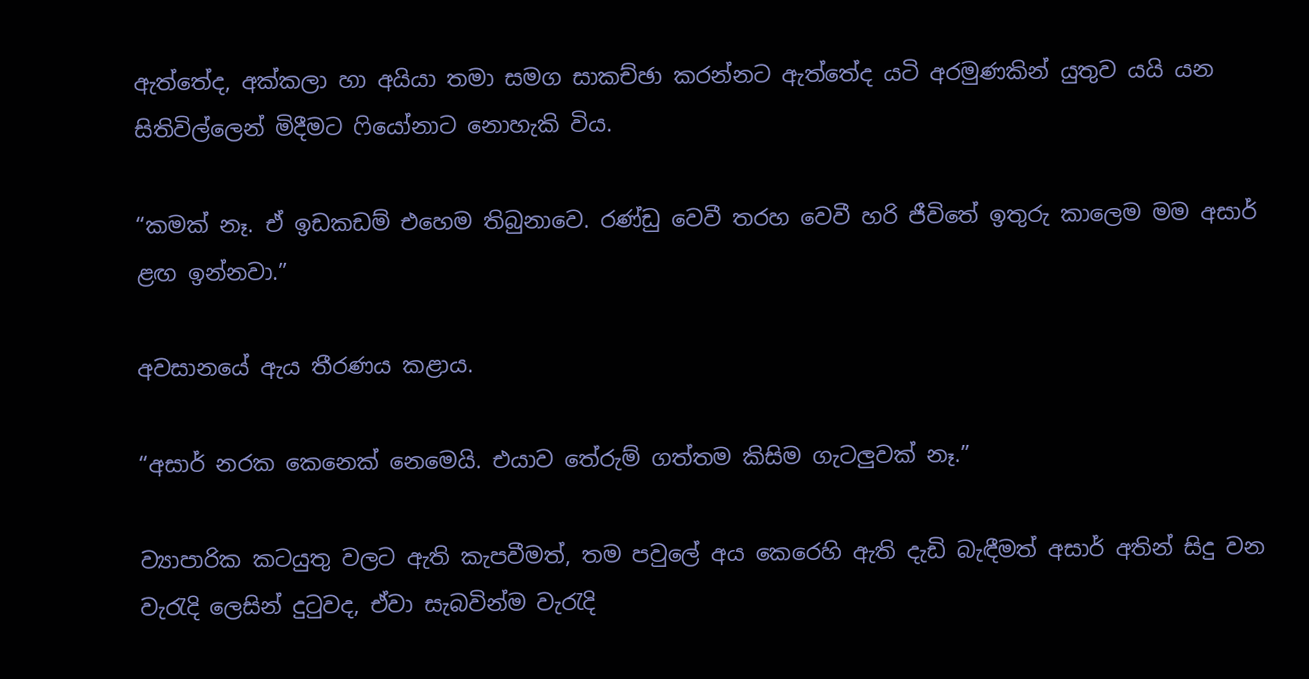ඇත්තේද, අක්කලා හා අයියා තමා සමග සාකච්ඡා කරන්නට ඇත්තේද යටි අරමුණකින් යුතුව යයි යන සිතිවිල්ලෙන් මිදීමට ෆියෝනාට නොහැකි විය.

“කමක් නෑ. ඒ ඉඩකඩම් එහෙම තිබුනාවෙ. රණ්ඩු වෙවී තරහ වෙවී හරි ජීවිතේ ඉතුරු කාලෙම මම අසාර් ළඟ ඉන්නවා.”

අවසානයේ ඇය තීරණය කළාය.

“අසාර් නරක කෙනෙක් නෙමෙයි. එයාව තේරුම් ගත්තම කිසිම ගැටලුවක් නෑ.”

ව්‍යාපාරික කටයුතු වලට ඇති කැපවීමත්, තම පවුලේ අය කෙරෙහි ඇති දැඩි බැඳීමත් අසාර් අතින් සිදු වන වැරැදි ලෙසින් දුටුවද, ඒවා සැබවින්ම වැරැදි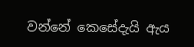වන්නේ කෙසේදැයි ඇය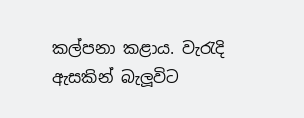කල්පනා කළාය. වැරැදි ඇසකින් බැලූවිට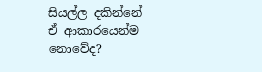සියල්ල දකින්නේ ඒ ආකාරයෙන්ම නොවේද?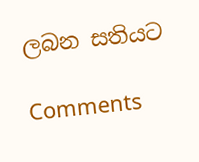ලබන සතියට

Comments